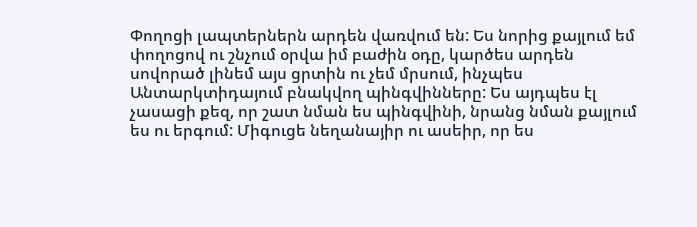Փողոցի լապտերներն արդեն վառվում են: Ես նորից քայլում եմ փողոցով ու շնչում օրվա իմ բաժին օդը, կարծես արդեն սովորած լինեմ այս ցրտին ու չեմ մրսում, ինչպես Անտարկտիդայում բնակվող պինգվինները: Ես այդպես էլ չասացի քեզ, որ շատ նման ես պինգվինի, նրանց նման քայլում ես ու երգում: Միգուցե նեղանայիր ու ասեիր, որ ես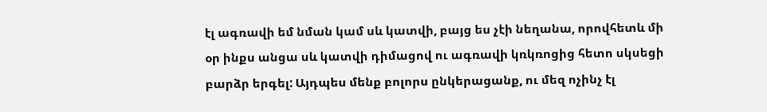էլ ագռավի եմ նման կամ սև կատվի, բայց ես չէի նեղանա, որովհետև մի օր ինքս անցա սև կատվի դիմացով ու ագռավի կռկռոցից հետո սկսեցի բարձր երգել: Այդպես մենք բոլորս ընկերացանք, ու մեզ ոչինչ էլ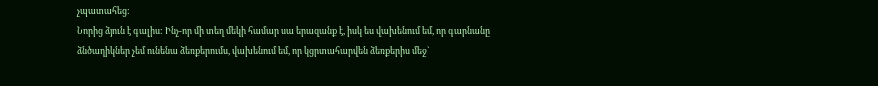չպատահեց:
Նորից ձյուն է գալիս: Ինչ-որ մի տեղ մեկի համար սա երազանք է, իսկ ես վախենում եմ, որ գարնանը ձնծաղիկներ չեմ ունենա ձեռքերումս, վախենում եմ, որ կցրտահարվեն ձեռքերիս մեջ`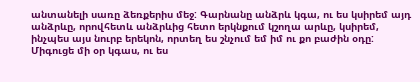անտանելի սառը ձեռքերիս մեջ: Գարնանը անձրև կգա, ու ես կսիրեմ այդ անձրևը, որովհետև անձրևից հետո երկնքում կշողա արևը, կսիրեմ, ինչպես այս նուրբ երեկոն, որտեղ ես շնչում եմ իմ ու քո բաժին օդը: Միգուցե մի օր կգաս, ու ես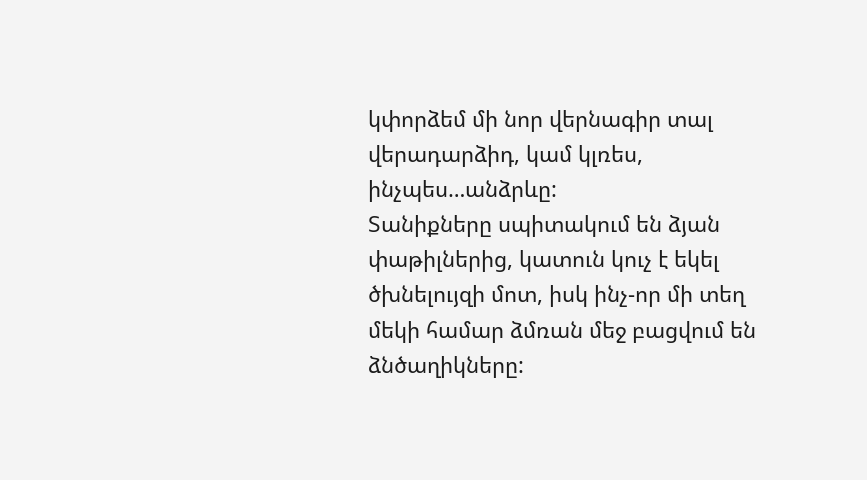կփորձեմ մի նոր վերնագիր տալ վերադարձիդ, կամ կլռես, ինչպես…անձրևը:
Տանիքները սպիտակում են ձյան փաթիլներից, կատուն կուչ է եկել ծխնելույզի մոտ, իսկ ինչ-որ մի տեղ մեկի համար ձմռան մեջ բացվում են ձնծաղիկները: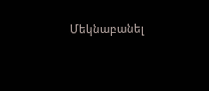Մեկնաբանել